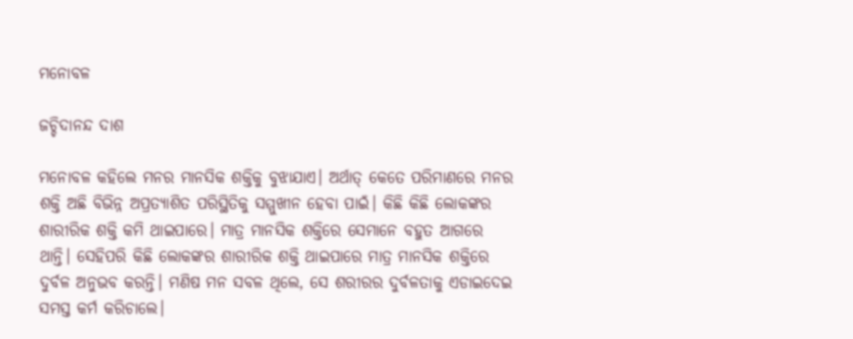ମନୋବଳ

ଜଚ୍ଚିଦାନନ୍ଦ ଦାଶ

ମନୋବଳ କହିଲେ ମନର ମାନସିକ ଶକ୍ତିକୁ ବୁଝାଯାଏ। ଅର୍ଥାତ୍‌ କେତେ ପରିମାଣରେ ମନର ଶକ୍ତି ଅଛି ବିଭିନ୍ନ ଅପ୍ରତ୍ୟାଶିତ ପରିସ୍ଥିତିକୁ ସମ୍ମୁଖୀନ ହେବା ପାଇଁ। କିଛି କିଛି ଲୋକଙ୍କର ଶାରୀରିକ ଶକ୍ତି କମି ଥାଇପାରେ। ମାତ୍ର ମାନସିକ ଶକ୍ତିରେ ସେମାନେ ବହୁତ ଆଗରେ ଥାନ୍ତି। ସେହିପରି କିଛି ଲୋକଙ୍କର ଶାରୀରିକ ଶକ୍ତି ଥାଇପାରେ ମାତ୍ର ମାନସିକ ଶକ୍ତିରେ ଦୁର୍ବଳ ଅନୁଭବ କରନ୍ତି। ମଣିଷ ମନ ସବଳ ଥିଲେ, ସେ ଶରୀରର ଦୁର୍ବଳତାକୁ ଏଡାଇଦେଇ ସମସ୍ତ କର୍ମ କରିଚାଲେ।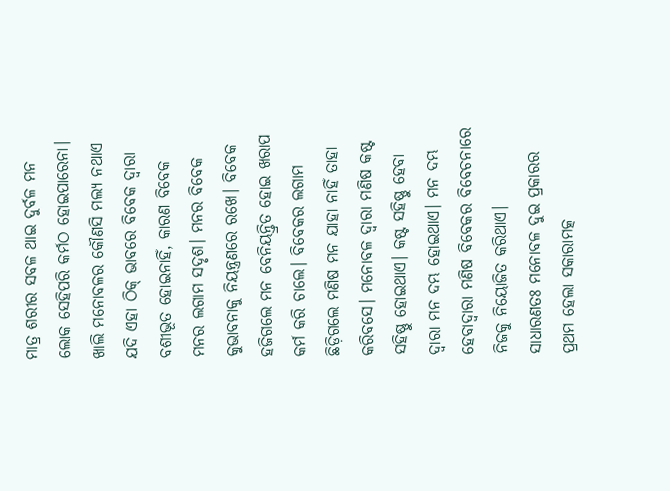ମାତ୍ର ଶରୀର ସବଳ ଥାଇ ଦୁର୍ବଳ ମନ ଲୋକ ସେହିପରି କର୍ମଠ ହୋଇପାରେନା।
ଖାଲି ମନୋବଳର କୌଣସି ମଲ୍ୟ ନଥାଏ ଯଦି ଏହା ଠିକ୍‌ ଭାବରେ ବିବେକ ଦ୍ୱାରା ବଶୀଭୂତ ହୋଇନାହିଁ, କାରଣ ବିବେକ ମନର ଲଗାମ ସଦୃଶ। ମନର ବିବେକ କୁଭାବନାକୁ ନିୟନ୍ତ୍ରଣରେ ରଖେ। ବିବେକ ହଜିଗଲେ ମନ ବେନିୟନ୍ତ୍ରିତ ହୋଇ ଖରାପ କର୍ମ କରି ଚାଲେ। ବିବେକର ଲଗାମ ଛିଡ଼ିଗଲେ ମଣିଷ ମନ ଯାହା ନାହିଁ ତାହା କରିବସେ। ମନୋବଳ ଦ୍ୱାରା ମଣିଷ କଷ୍ଟ ସହିଷ୍ଣୁ ହୋଇଥାଏ। କଷ୍ଟ ସହିଷ୍ଣୁ ହେବା ଦ୍ୱାରା ମନ ଦମ୍ଭ ହୋଇଥାଏ। ମନ ଦମ୍ଭ ହେବାଦ୍ୱାରା ମଣିଷ ବିବେକର ବିବେଚନାରେ ନିଜକୁ ନିୟୋଜିତ କରିଥାଏ।
ସାଧାରଣତଃ ମନୋବଳ ଦୁଇ ପ୍ରକାରର ପ୍ରଥମ ହେଲା ସକାରାମତ୍କ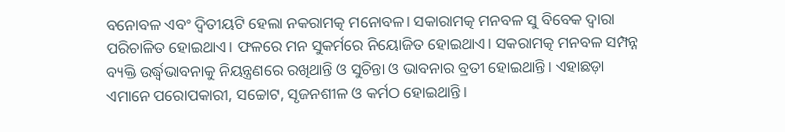ବନୋବଳ ଏବଂ ଦ୍ୱିତୀୟଟି ହେଲା ନକରାମତ୍କ ମନୋବଳ। ସକାରାମତ୍କ ମନବଳ ସୁ ବିବେକ ଦ୍ୱାରା ପରିଚାଳିତ ହୋଇଥାଏ। ଫଳରେ ମନ ସୁକର୍ମରେ ନିୟୋଜିତ ହୋଇଥାଏ। ସକରାମତ୍କ ମନବଳ ସମ୍ପନ୍ନ ବ୍ୟକ୍ତି ଉର୍ଦ୍ଧ୍ୱଭାବନାକୁ ନିୟନ୍ତ୍ରଣରେ ରଖିଥାନ୍ତି ଓ ସୁଚିନ୍ତା ଓ ଭାବନାର ବ୍ରତୀ ହୋଇଥାନ୍ତି। ଏହାଛଡ଼ା ଏମାନେ ପରୋପକାରୀ, ସଚ୍ଚୋଟ, ସୃଜନଶୀଳ ଓ କର୍ମଠ ହୋଇଥାନ୍ତି।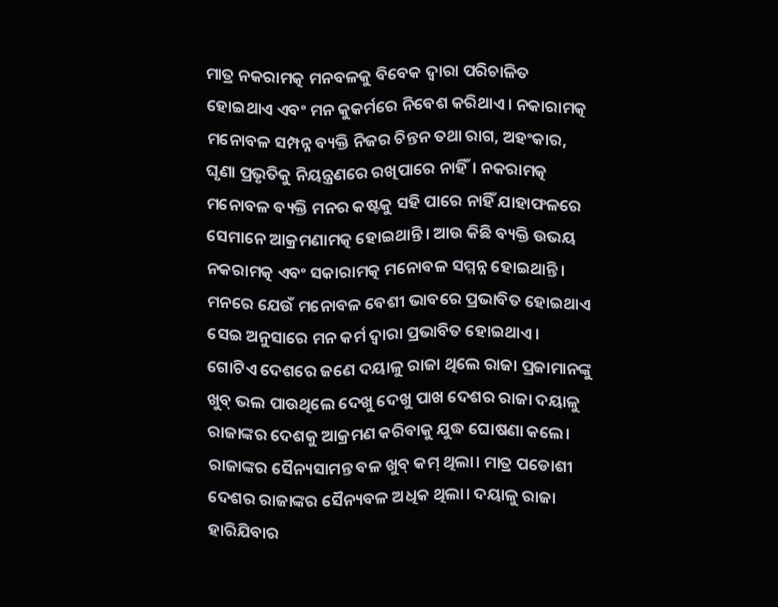ମାତ୍ର ନକରାମତ୍କ ମନବଳକୁ ବିବେକ ଦ୍ୱାରା ପରିଚାଳିତ ହୋଇଥାଏ ଏବଂ ମନ କୁକର୍ମରେ ନିବେଶ କରିଥାଏ। ନକାରାମତ୍କ ମନୋବଳ ସମ୍ପନ୍ନ ବ୍ୟକ୍ତି ନିଜର ଚିନ୍ତନ ତଥା ରାଗ, ଅହଂକାର, ଘୃଣା ପ୍ରଭୃତିକୁ ନିୟନ୍ତ୍ରଣରେ ରଖିପାରେ ନାହିଁ। ନକରାମତ୍କ ମନୋବଳ ବ୍ୟକ୍ତି ମନର କଷ୍ଟକୁ ସହି ପାରେ ନାହିଁ ଯାହାଫଳରେ ସେମାନେ ଆକ୍ରମଣାମତ୍କ ହୋଇଥାନ୍ତି। ଆଉ କିଛି ବ୍ୟକ୍ତି ଉଭୟ ନକରାମତ୍କ ଏବଂ ସକାରାମତ୍କ ମନୋବଳ ସମ୍ମନ୍ନ ହୋଇଥାନ୍ତି। ମନରେ ଯେଉଁ ମନୋବଳ ବେଶୀ ଭାବରେ ପ୍ରଭାବିତ ହୋଇଥାଏ ସେଇ ଅନୁସାରେ ମନ କର୍ମ ଦ୍ୱାରା ପ୍ରଭାବିତ ହୋଇଥାଏ।
ଗୋଟିଏ ଦେଶରେ ଜଣେ ଦୟାଳୁ ରାଜା ଥିଲେ ରାଜା ପ୍ରଜାମାନଙ୍କୁ ଖୁବ୍‌ ଭଲ ପାଉଥିଲେ ଦେଖୁ ଦେଖୁ ପାଖ ଦେଶର ରାଜା ଦୟାଳୁ ରାଜାଙ୍କର ଦେଶକୁ ଆକ୍ରମଣ କରିବାକୁ ଯୁଦ୍ଧ ଘୋଷଣା କଲେ। ରାଜାଙ୍କର ସୈନ୍ୟସାମନ୍ତ ବଳ ଖୁବ୍‌ କମ୍‌ ଥିଲା। ମାତ୍ର ପଡୋଶୀ ଦେଶର ରାଜାଙ୍କର ସୈନ୍ୟବଳ ଅଧିକ ଥିଲା। ଦୟାଳୁ ରାଜା ହାରିଯିବାର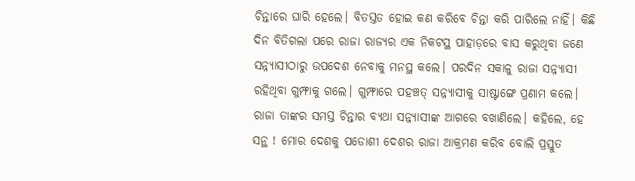ଚିନ୍ତାରେ ଘାରି ହେଲେ। ବିତସ୍ତତ ହୋଇ କଣ କରିବେ ଚିନ୍ତା କରି ପାରିଲେ ନାହିଁ। କିଛି ଦିନ ବିତିଗଲା ପରେ ରାଜା ରାଜ୍ୟର ଏକ ନିକଟସ୍ଥ ପାହାଡ଼ରେ ବାସ କରୁଥିବା ଜଣେ ସନ୍ନ୍ୟାସୀଠାରୁ ଉପଦେଶ ନେବାକୁ ମନସ୍ଥ କଲେ। ପରଦିନ ସକାଳୁ ରାଜା ସନ୍ନ୍ୟାସୀ ରହିଥିବା ଗୁମ୍ଫାକୁ ଗଲେ। ଗୁମ୍ଫାରେ ପହଞ୍ଚତ୍ ସନ୍ନ୍ୟାସୀକୁ ସାଷ୍ଟାଙ୍ଗେ ପ୍ରଣାମ କଲେ। ରାଜା ତାଙ୍କର ସମସ୍ତ ଚିନ୍ତାର ବ୍ୟଥା ସନ୍ନ୍ୟାସୀଙ୍କ ଆଗରେ ବଖାଣିଲେ। କହିଲେ, ହେ ସନ୍ଥ ! ମୋର ଦେଶକୁ ପଡୋଶୀ ଦେଶର ରାଜା ଆକ୍ରମଣ କରିବ ବୋଲି ପ୍ରସ୍ତୁତ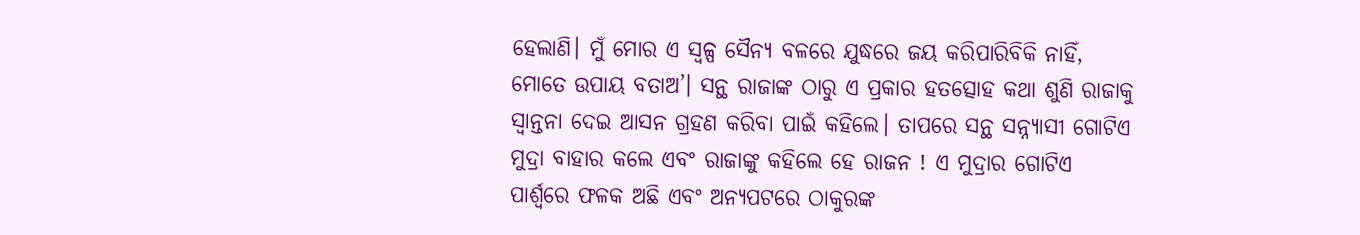ହେଲାଣି। ମୁଁ ମୋର ଏ ସ୍ବଳ୍ପ ସୈନ୍ୟ ବଳରେ ଯୁଦ୍ଧରେ ଜୟ କରିପାରିବିକି ନାହିଁ, ମୋତେ ଉପାୟ ବତାଅ’। ସନ୍ଥ ରାଜାଙ୍କ ଠାରୁ ଏ ପ୍ରକାର ହତତ୍ସୋହ କଥା ଶୁଣି ରାଜାକୁ ସ୍ବାନ୍ତନା ଦେଇ ଆସନ ଗ୍ରହଣ କରିବା ପାଇଁ କହିଲେ। ତାପରେ ସନ୍ଥ ସନ୍ନ୍ୟାସୀ ଗୋଟିଏ ମୁଦ୍ରା ବାହାର କଲେ ଏବଂ ରାଜାଙ୍କୁ କହିଲେ ହେ ରାଜନ ! ଏ ମୁଦ୍ରାର ଗୋଟିଏ ପାର୍ଶ୍ୱରେ ଫଳକ ଅଛି ଏବଂ ଅନ୍ୟପଟରେ ଠାକୁରଙ୍କ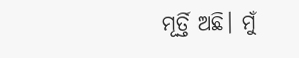ମୂର୍ତ୍ତି ଅଛି। ମୁଁ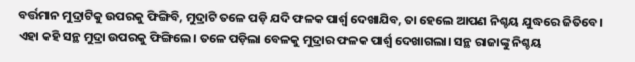ବର୍ତ୍ତମାନ ମୁଦ୍ରାଟିକୁ ଉପରକୁ ଫିଙ୍ଗିବି, ମୁଦ୍ରାଟି ତଳେ ପଡ଼ି ଯଦି ଫଳକ ପାର୍ଶ୍ୱ ଦେଖାଯିବ, ତା ହେଲେ ଆପଣ ନିଶ୍ଚୟ ଯୁଦ୍ଧରେ ଜିତିବେ। ଏହା କହି ସନ୍ଥ ମୁଦ୍ରା ଉପରକୁ ଫିଙ୍ଗିଲେ। ତଳେ ପଡ଼ିଲା ବେଳକୁ ମୁଦ୍ରାର ଫଳକ ପାର୍ଶ୍ୱ ଦେଖାଗଲା। ସନ୍ଥ ରାଜାଙ୍କୁ ନିଶ୍ଚୟ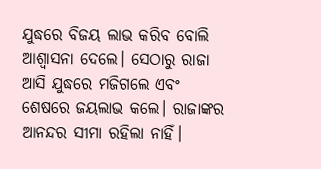ଯୁଦ୍ଧରେ ବିଜୟ ଲାଭ କରିବ ବୋଲି ଆଶ୍ୱାସନା ଦେଲେ। ସେଠାରୁ ରାଜା ଆସି ଯୁଦ୍ଧରେ ମଜିଗଲେ ଏବଂ ଶେଷରେ ଜୟଲାଭ କଲେ। ରାଜାଙ୍କର ଆନନ୍ଦର ସୀମା ରହିଲା ନାହିଁ।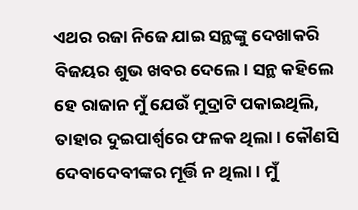ଏଥର ରଜା ନିଜେ ଯାଇ ସନ୍ଥଙ୍କୁ ଦେଖାକରି ବିଜୟର ଶୁଭ ଖବର ଦେଲେ। ସନ୍ଥ କହିଲେ ହେ ରାଜାନ ମୁଁ ଯେଉଁ ମୁଦ୍ରାଟି ପକାଇଥିଲି, ତାହାର ଦୁଇପାର୍ଶ୍ୱରେ ଫଳକ ଥିଲା। କୌଣସି ଦେବାଦେବୀଙ୍କର ମୂର୍ତ୍ତି ନ ଥିଲା। ମୁଁ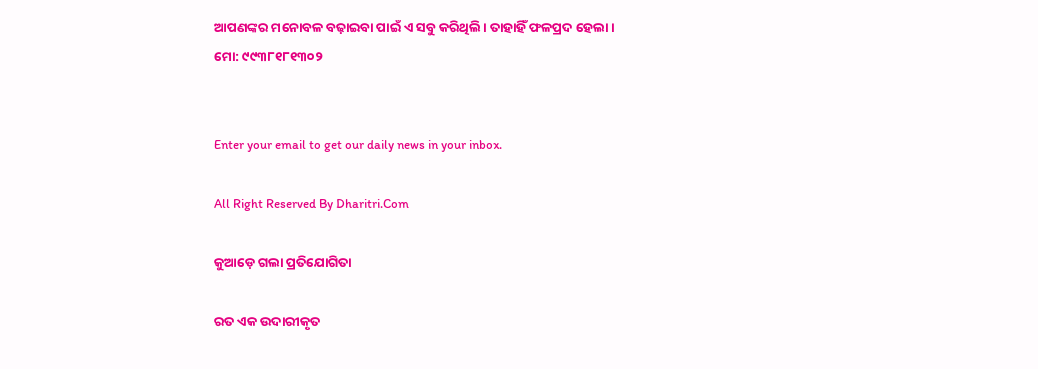ଆପଣଙ୍କର ମନୋବଳ ବଢ଼ାଇବା ପାଇଁ ଏ ସବୁ କରିଥିଲି। ତାହାହିଁ ଫଳପ୍ରଦ ହେଲା।
ମୋ: ୯୯୩୮୧୮୧୩୦୨


Enter your email to get our daily news in your inbox.

All Right Reserved By Dharitri.Com

କୁଆଡ଼େ ଗଲା ପ୍ରତିଯୋଗିତା

ରତ ଏକ ଉଦାରୀକୃତ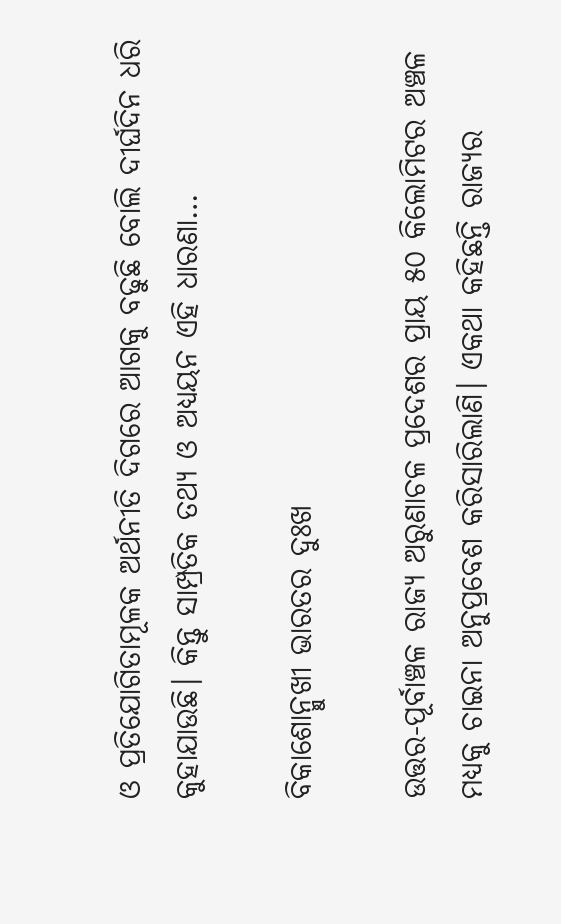ଓ ପ୍ରତିଯୋଗିତାମୂଳକ ଅର୍ଥନୀତି ଦିଗରେ ଆଗକୁ ବଢୁଛି ବୋଲି ଦୀର୍ଘଦିନ ଧରି କୁହାଯାଉଛି। କିନ୍ତୁ ସାମ୍ପ୍ରତିକ ତଥ୍ୟ ଓ ଅଧ୍ୟୟନ ଏହି ଧାରଣା…

ବିକାଶୋନ୍ମୁଖୀ ଭାରତର ଦୁଃଖ

ଉତ୍ତର-ପୂର୍ବାଞ୍ଚଳ ରାଜ୍ୟ ଅରୁଣାଚଳ ପ୍ରଦେଶର ପ୍ରାୟ ୫୦ କିଲୋମିଟର ଅଞ୍ଚଳ ମଧ୍ୟକୁ ଚାଇନା ଅନୁପ୍ରବେଶ କରିସାରିଲାଣି। ଏକଥା କହିଛନ୍ତି ରାଜ୍ୟର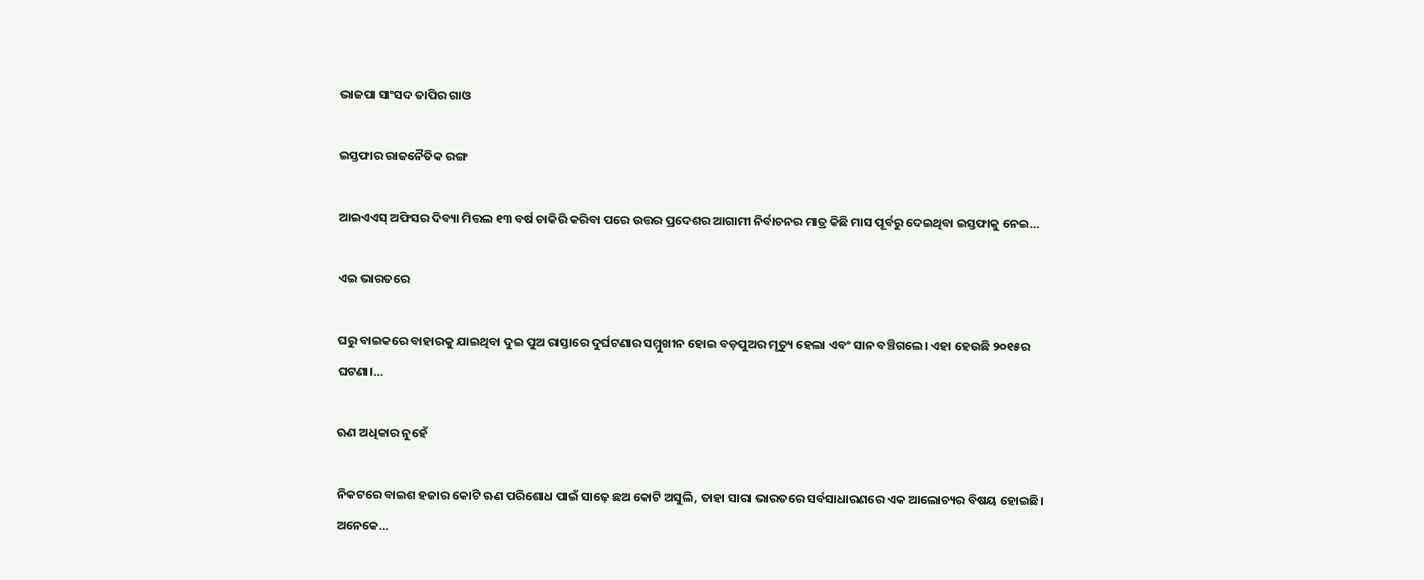ଭାଜପା ସାଂସଦ ତାପିର ଗାଓ

ଇସ୍ତଫାର ରାଜନୈତିକ ରଙ୍ଗ

ଆଇଏଏସ୍‌ ଅଫିସର ଦିବ୍ୟା ମିତ୍ତଲ ୧୩ ବର୍ଷ ଚାକିରି କରିବା ପରେ ଉତ୍ତର ପ୍ରଦେଶର ଆଗାମୀ ନିର୍ବାଚନର ମାତ୍ର କିଛି ମାସ ପୂର୍ବରୁ ଦେଇଥିବା ଇସ୍ତଫାକୁ ନେଇ…

ଏଇ ଭାରତରେ

ଘରୁ ବାଇକରେ ବାହାରକୁ ଯାଇଥିବା ଦୁଇ ପୁଅ ରାସ୍ତାରେ ଦୁର୍ଘଟଣାର ସମ୍ମୁଖୀନ ହୋଇ ବଡ଼ପୁଅର ମୃତ୍ୟୁ ହେଲା ଏବଂ ସାନ ବଞ୍ଚିଗଲେ। ଏହା ହେଉଛି ୨୦୧୫ର ଘଟଣା।…

ଋଣ ଅଧିକାର ନୁହେଁ

ନିକଟରେ ବାଇଶ ହଜାର କୋଟି ଋଣ ପରିଶୋଧ ପାଇଁ ସାଢ଼େ ଛଅ କୋଟି ଅସୁଲି, ତାହା ସାରା ଭାରତରେ ସର୍ବସାଧାରଣରେ ଏକ ଆଲୋଚ୍ୟର ବିଷୟ ହୋଇଛି। ଅନେକେ…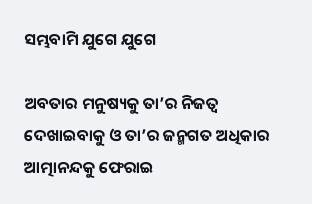ସମ୍ଭବାମି ଯୁଗେ ଯୁଗେ

ଅବତାର ମନୁଷ୍ୟକୁ ତା’ର ନିଜତ୍ୱ ଦେଖାଇବାକୁ ଓ ତା’ର ଜନ୍ମଗତ ଅଧିକାର ଆତ୍ମାନନ୍ଦକୁ ଫେରାଇ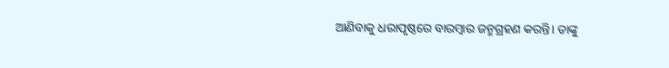ଆଣିବାକୁ ଧରାପୃଷ୍ଠରେ ବାରମ୍ବାର ଜନ୍ମଗ୍ରହଣ କରନ୍ତି। ତାଙ୍କୁ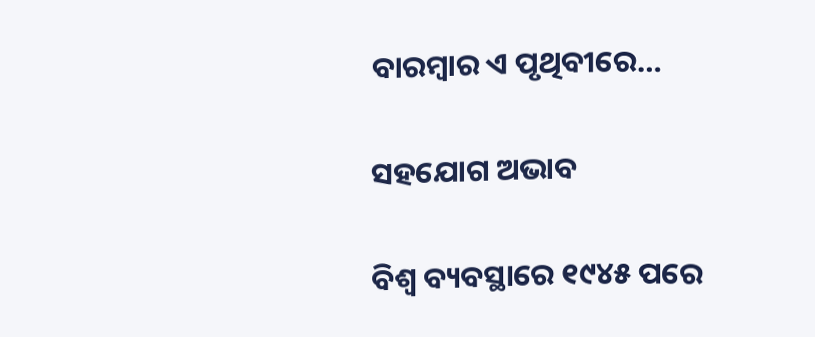ବାରମ୍ବାର ଏ ପୃଥିବୀରେ…

ସହଯୋଗ ଅଭାବ

ବିଶ୍ୱ ବ୍ୟବସ୍ଥାରେ ୧୯୪୫ ପରେ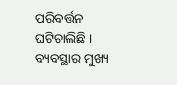ପରିବର୍ତ୍ତନ ଘଟିଚାଲିଛି । ବ୍ୟବସ୍ଥାର ମୁଖ୍ୟ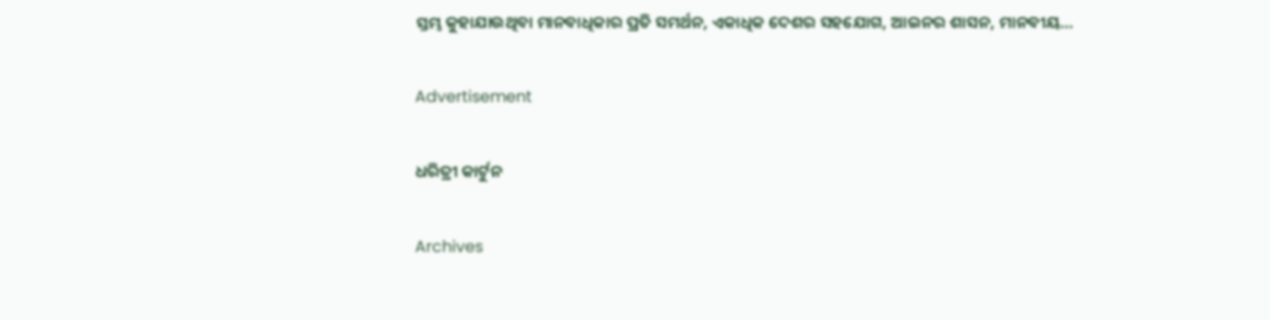ସ୍ତମ୍ଭ କୁହାଯାଉଥିବା ମାନବାଧିକାର ପ୍ରତି ସମର୍ଥନ, ଏକାଧିକ ଦେଶର ସହଯୋଗ, ଆଇନର ଶାସନ, ମାନବୀୟ…

Advertisement

ଧରିତ୍ରୀ କାର୍ଟୁନ

Archives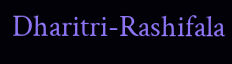Dharitri-Rashifala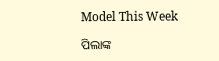Model This Week

ପିଲାଙ୍କ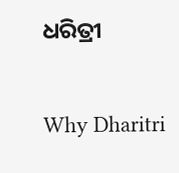ଧରିତ୍ରୀ

Why Dharitri